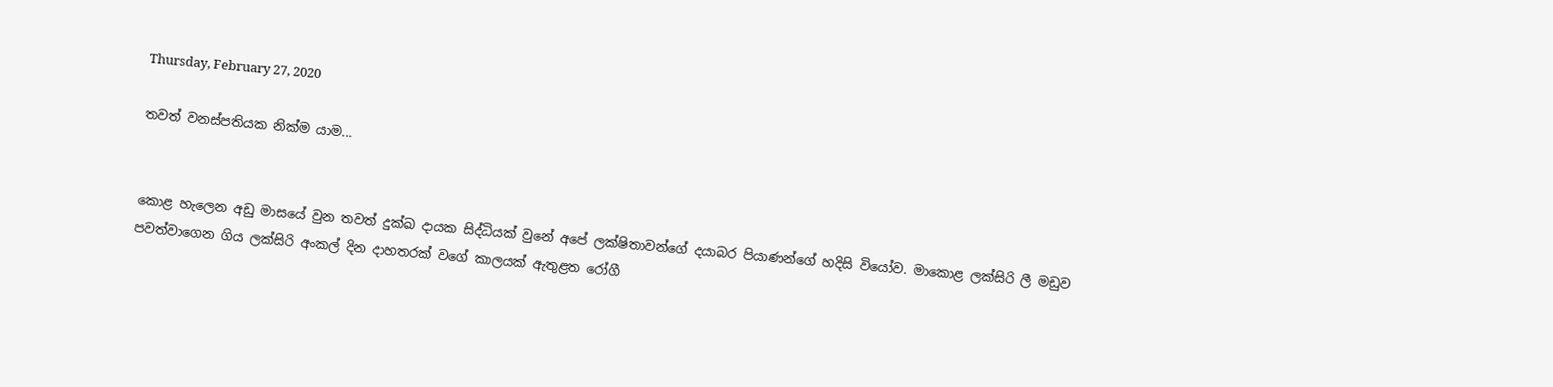Thursday, February 27, 2020

තවත් වනස්පතියක නික්ම යාම...


කොළ හැලෙන අඩු මාසයේ වුන තවත් දුක්ඛ දායක සිද්ධියක් වුනේ අපේ ලක්ෂිතාවන්ගේ දයාබර පියාණන්ගේ හදිසි වියෝව. මාකොළ ලක්සිරි ලී මඩුව පවත්වාගෙන ගිය ලක්සිරි අංකල් දින දාහතරක් වගේ කාලයක් ඇතුළත රෝගී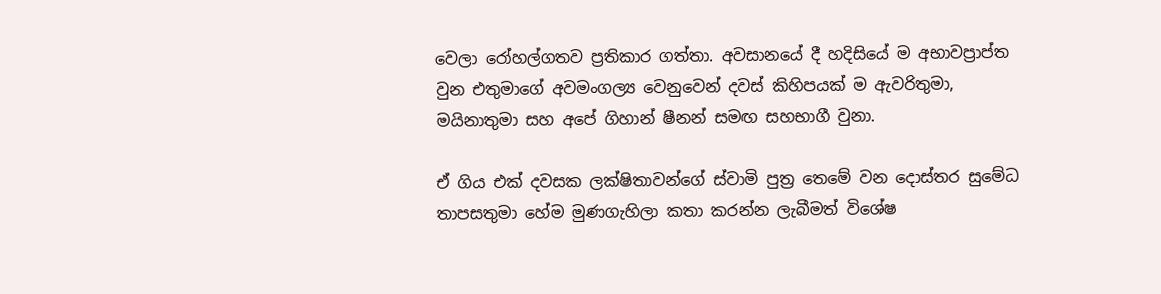වෙලා රෝහල්ගතව ප්‍රතිකාර ගත්තා. අවසානයේ දී හදිසියේ ම අභාවප්‍රාප්ත වුන එතුමාගේ අවමංගල්‍ය වෙනුවෙන් දවස් කිහිපයක් ම ඇවරිතුමා, මයිනාතුමා සහ අපේ ගිහාන් ෂීනන් සමඟ සහභාගී වුනා.

ඒ ගිය එක් දවසක ලක්ෂිතාවන්ගේ ස්වාමි පුත්‍ර තෙමේ වන දොස්තර සුමේධ තාපසතුමා හේම මුණගැහිලා කතා කරන්න ලැබීමත් විශේෂ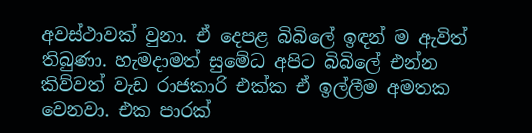අවස්ථාවක් වුනා. ඒ දෙපළ බිබිලේ ඉඳන් ම ඇවිත් තිබුණා. හැමදාමත් සුමේධ අපිට බිබිලේ එන්න කිව්වත් වැඩ රාජකාරි එක්ක ඒ ඉල්ලීම අමතක වෙනවා. එක පාරක්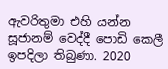ඇවරිතුමා එහි යන්න සූජානම් වෙද්දී පොඩි කෙලී ඉපදිලා තිබුණා. 2020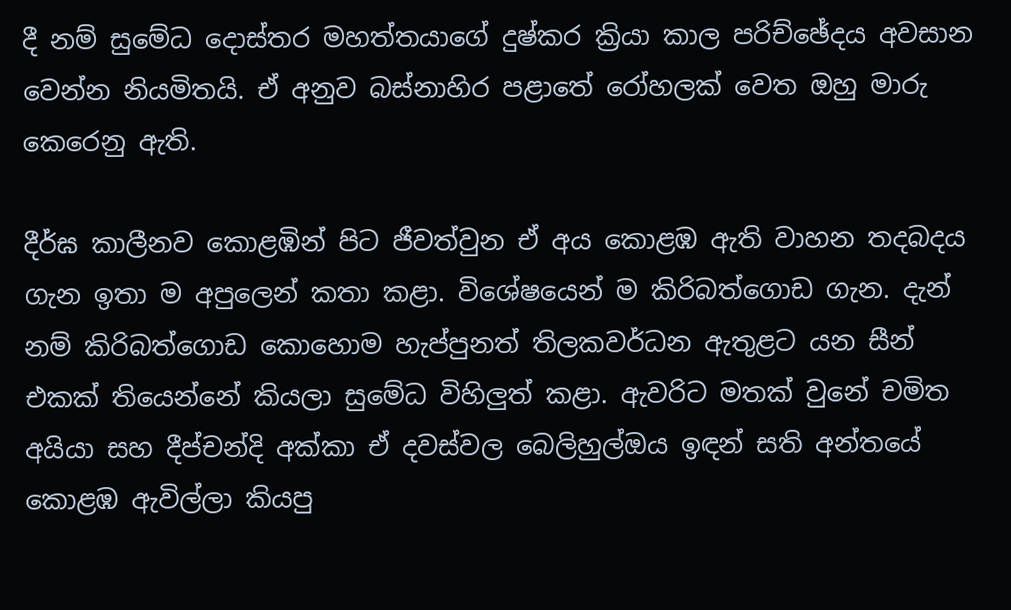දී නම් සුමේධ දොස්තර මහත්තයාගේ දුෂ්කර ක්‍රියා කාල පරිච්ඡේදය අවසාන වෙන්න නියමිතයි. ඒ අනුව බස්නාහිර පළාතේ රෝහලක් වෙත ඔහු මාරු කෙරෙනු ඇති.

දීර්ඝ කාලීනව කොළඹින් පිට ජීවත්වුන ඒ අය කොළඹ ඇති වාහන තදබදය ගැන ඉතා ම අපුලෙන් කතා කළා. විශේෂයෙන් ම කිරිබත්ගොඩ ගැන. දැන් නම් කිරිබත්ගොඩ කොහොම හැප්පුනත් තිලකවර්ධන ඇතුළට යන සීන් එකක් තියෙන්නේ කියලා සුමේධ විහිලුත් කළා. ඇවරිට මතක් වුනේ චමිත අයියා සහ දීප්චන්දි අක්කා ඒ දවස්වල බෙලිහුල්ඔය ඉඳන් සති අන්තයේ කොළඹ ඇවිල්ලා කියපු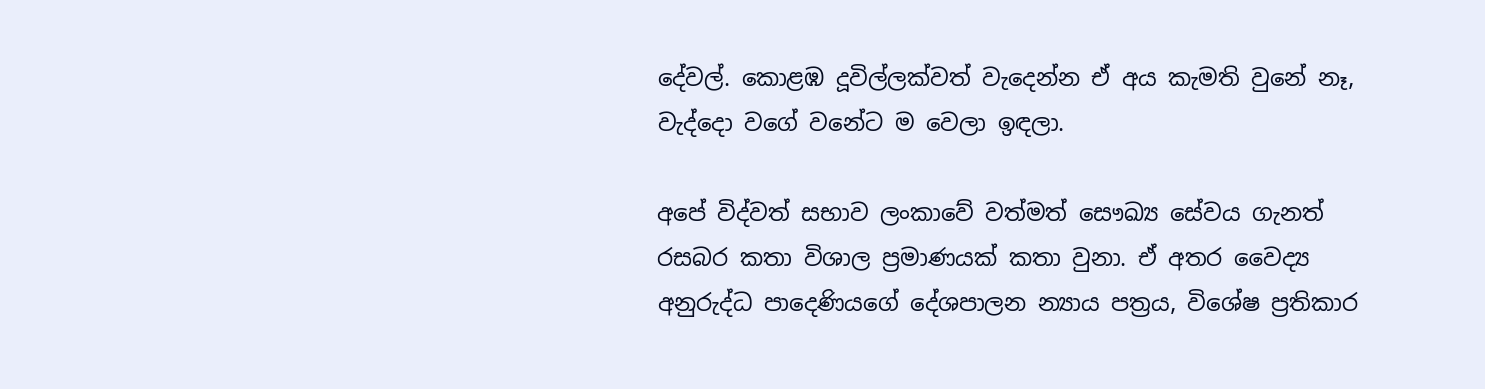දේවල්. කොළඹ දූවිල්ලක්වත් වැදෙන්න ඒ අය කැමති වුනේ නෑ, වැද්දො වගේ වනේට ම වෙලා ඉඳලා.

අපේ විද්වත් සභාව ලංකාවේ වත්මත් සෞඛ්‍ය සේවය ගැනත් රසබර කතා විශාල ප්‍රමාණයක් කතා වුනා. ඒ අතර වෛද්‍ය අනුරුද්ධ පාදෙණියගේ දේශපාලන න්‍යාය පත්‍රය, විශේෂ ප්‍රතිකාර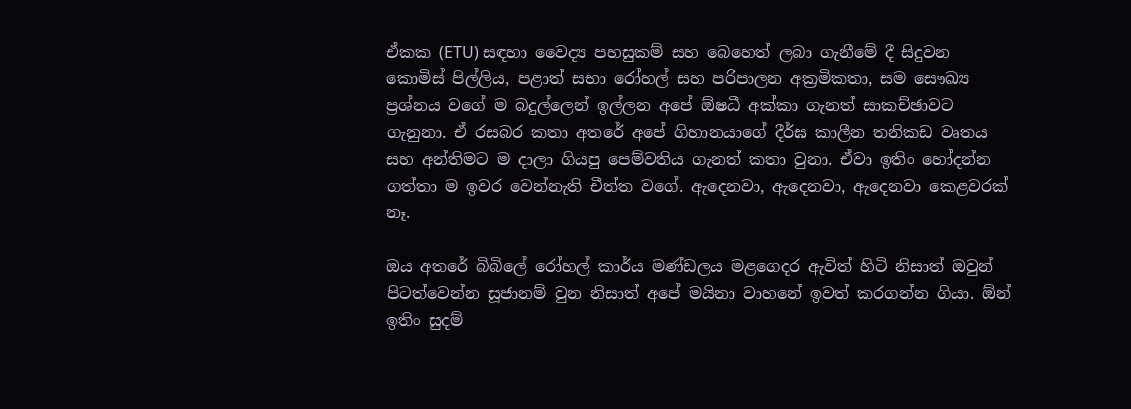ඒකක (ETU) සඳහා වෛද්‍ය පහසුකම් සහ බෙහෙත් ලබා ගැනීමේ දී සිදුවන කොමිස් පිල්ලිය, පළාත් සභා රෝහල් සහ පරිපාලන අක්‍රමිකතා, සම සෞඛ්‍ය ප්‍රශ්නය වගේ ම බදුල්ලෙන් ඉල්ලන අපේ ඕෂධී අක්කා ගැනත් සාකච්ඡාවට ගැනුනා. ඒ රසබර කතා අතරේ අපේ ගිහානයාගේ දීර්ඝ කාලීන තනිකඩ වෘතය සහ අන්තිමට ම දාලා ගියපු පෙම්වතිය ගැනත් කතා වුනා. ඒවා ඉතිං හෝදන්න ගත්තා ම ඉවර වෙන්නැති චීත්ත වගේ. ඇදෙනවා, ඇදෙනවා, ඇදෙනවා කෙළවරක් නෑ.

ඔය අතරේ බිබිලේ රෝහල් කාර්ය මණ්ඩලය මළගෙදර ඇවිත් හිටි නිසාත් ඔවුන් පිටත්වෙන්න සූජානම් වුන නිසාත් අපේ මයිනා වාහනේ ඉවත් කරගන්න ගියා. ඕන් ඉතිං සුදම්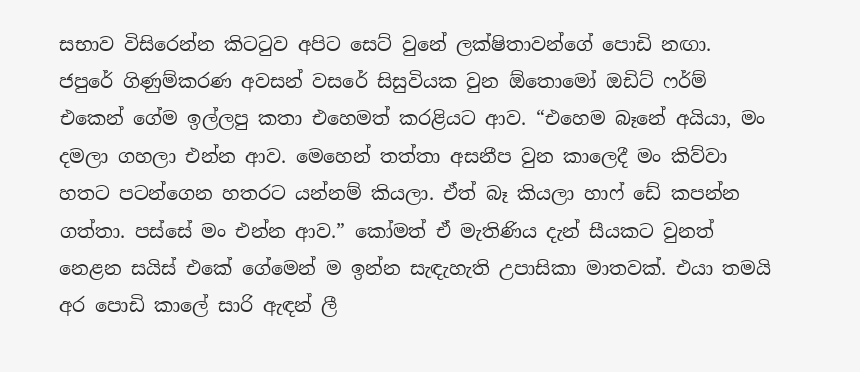සභාව විසිරෙන්න කිටටුව අපිට සෙට් වුනේ ලක්ෂිතාවන්ගේ පොඩි නඟා. ජපුරේ ගිණුම්කරණ අවසන් වසරේ සිසුවියක වුන ඕතොමෝ ඔඩිට් ෆර්ම් එකෙන් ගේම ඉල්ලපු කතා එහෙමත් කරළියට ආව. “එහෙම බෑනේ අයියා, මං දමලා ගහලා එන්න ආව. මෙහෙන් තත්තා අසනීප වුන කාලෙදී මං කිව්වා හතට පටන්ගෙන හතරට යන්නම් කියලා. ඒත් බෑ කියලා හාෆ් ඩේ කපන්න ගත්තා. පස්සේ මං එන්න ආව.” කෝමත් ඒ මැතිණිය දැන් සීයකට වුනත් නෙළන සයිස් එකේ ගේමෙන් ම ඉන්න සැඳැහැති උපාසිකා මාතවක්. එයා තමයි අර පොඩි කාලේ සාරි ඇඳන් ලී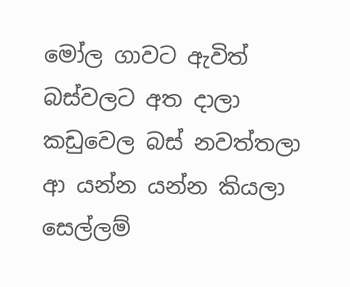මෝල ගාවට ඇවිත් බස්වලට අත දාලා කඩුවෙල බස් නවත්තලා ආ යන්න යන්න කියලා සෙල්ලම්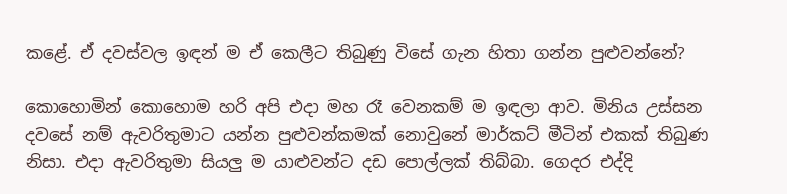කළේ. ඒ දවස්වල ඉඳන් ම ඒ කෙලීට තිබුණු විසේ ගැන හිතා ගන්න පුළුවන්නේ?

කොහොමින් කොහොම හරි අපි එදා මහ රෑ වෙනකම් ම ඉඳලා ආව. මිනිය උස්සන දවසේ නම් ඇවරිතුමාට යන්න පුළුවන්කමක් නොවුනේ මාර්කට් මීටින් එකක් තිබුණ නිසා. එදා ඇවරිතුමා සියලු ම යාළුවන්ට දඩ පොල්ලක් තිබ්බා. ගෙදර එද්දි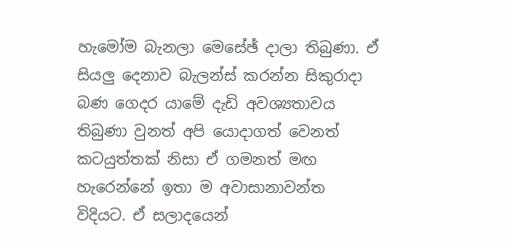හැමෝම බැනලා මෙසේඡ් දාලා තිබුණා. ඒ සියලු දෙනාව බැලන්ස් කරන්න සිකුරාදා බණ ගෙදර යාමේ දැඩි අවශ්‍යතාවය තිබුණා වුනත් අපි යොදාගත් වෙනත් කටයුත්තක් නිසා ඒ ගමනත් මඟ හැරෙන්නේ ඉතා ම අවාසානාවන්ත විදියට. ඒ සලාදයෙන්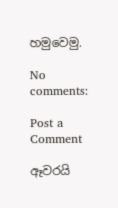හමුවෙමු.

No comments:

Post a Comment

ඈවරයි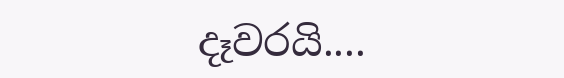දෑවරයි....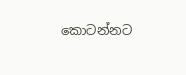කොටන්නට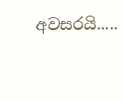අවසරයි.....